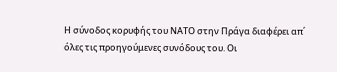Η σύνοδος κορυφής του ΝΑΤΟ στην Πράγα διαφέρει απ΄ όλες τις προηγούμενες συνόδους του. Οι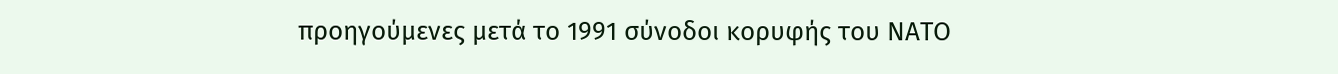προηγούμενες μετά το 1991 σύνοδοι κορυφής του ΝΑΤΟ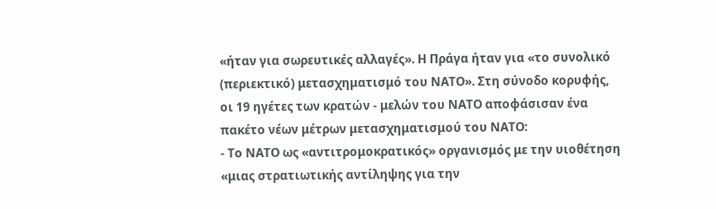«ήταν για σωρευτικές αλλαγές». Η Πράγα ήταν για «το συνολικό (περιεκτικό) μετασχηματισμό του ΝΑΤΟ». Στη σύνοδο κορυφής, οι 19 ηγέτες των κρατών - μελών του ΝΑΤΟ αποφάσισαν ένα πακέτο νέων μέτρων μετασχηματισμού του ΝΑΤΟ:
- Το ΝΑΤΟ ως «αντιτρομοκρατικός» οργανισμός με την υιοθέτηση «μιας στρατιωτικής αντίληψης για την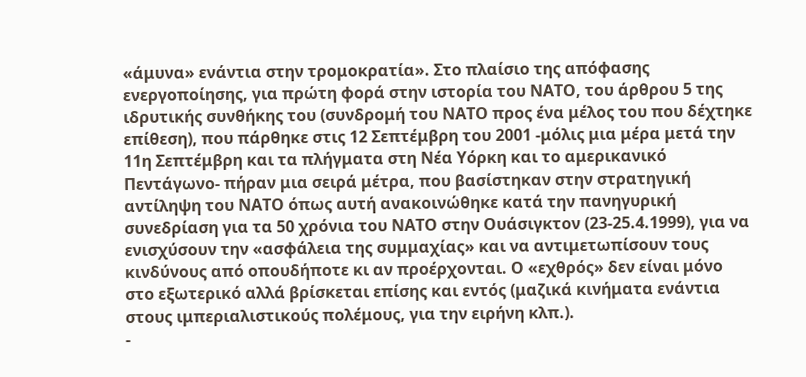«άμυνα» ενάντια στην τρομοκρατία». Στο πλαίσιο της απόφασης ενεργοποίησης, για πρώτη φορά στην ιστορία του ΝΑΤΟ, του άρθρου 5 της ιδρυτικής συνθήκης του (συνδρομή του ΝΑΤΟ προς ένα μέλος του που δέχτηκε επίθεση), που πάρθηκε στις 12 Σεπτέμβρη του 2001 -μόλις μια μέρα μετά την 11η Σεπτέμβρη και τα πλήγματα στη Νέα Υόρκη και το αμερικανικό Πεντάγωνο- πήραν μια σειρά μέτρα, που βασίστηκαν στην στρατηγική αντίληψη του ΝΑΤΟ όπως αυτή ανακοινώθηκε κατά την πανηγυρική συνεδρίαση για τα 50 χρόνια του ΝΑΤΟ στην Ουάσιγκτον (23-25.4.1999), για να ενισχύσουν την «ασφάλεια της συμμαχίας» και να αντιμετωπίσουν τους κινδύνους από οπουδήποτε κι αν προέρχονται. Ο «εχθρός» δεν είναι μόνο στο εξωτερικό αλλά βρίσκεται επίσης και εντός (μαζικά κινήματα ενάντια στους ιμπεριαλιστικούς πολέμους, για την ειρήνη κλπ.).
-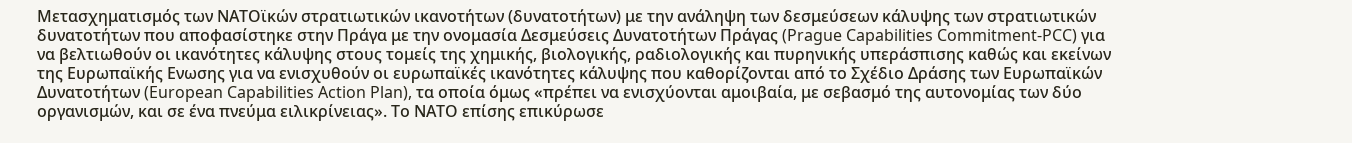Μετασχηματισμός των ΝΑΤΟϊκών στρατιωτικών ικανοτήτων (δυνατοτήτων) με την ανάληψη των δεσμεύσεων κάλυψης των στρατιωτικών δυνατοτήτων που αποφασίστηκε στην Πράγα με την ονομασία Δεσμεύσεις Δυνατοτήτων Πράγας (Prague Capabilities Commitment-PCC) για να βελτιωθούν οι ικανότητες κάλυψης στους τομείς της χημικής, βιολογικής, ραδιολογικής και πυρηνικής υπεράσπισης καθώς και εκείνων της Ευρωπαϊκής Ενωσης για να ενισχυθούν οι ευρωπαϊκές ικανότητες κάλυψης που καθορίζονται από το Σχέδιο Δράσης των Ευρωπαϊκών Δυνατοτήτων (European Capabilities Action Plan), τα οποία όμως «πρέπει να ενισχύονται αμοιβαία, με σεβασμό της αυτονομίας των δύο οργανισμών, και σε ένα πνεύμα ειλικρίνειας». Το ΝΑΤΟ επίσης επικύρωσε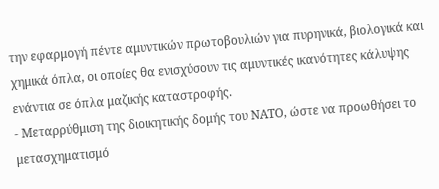την εφαρμογή πέντε αμυντικών πρωτοβουλιών για πυρηνικά, βιολογικά και χημικά όπλα, οι οποίες θα ενισχύσουν τις αμυντικές ικανότητες κάλυψης ενάντια σε όπλα μαζικής καταστροφής.
- Μεταρρύθμιση της διοικητικής δομής του ΝΑΤΟ, ώστε να προωθήσει το μετασχηματισμό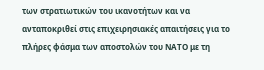των στρατιωτικών του ικανοτήτων και να ανταποκριθεί στις επιχειρησιακές απαιτήσεις για το πλήρες φάσμα των αποστολών του ΝΑΤΟ με τη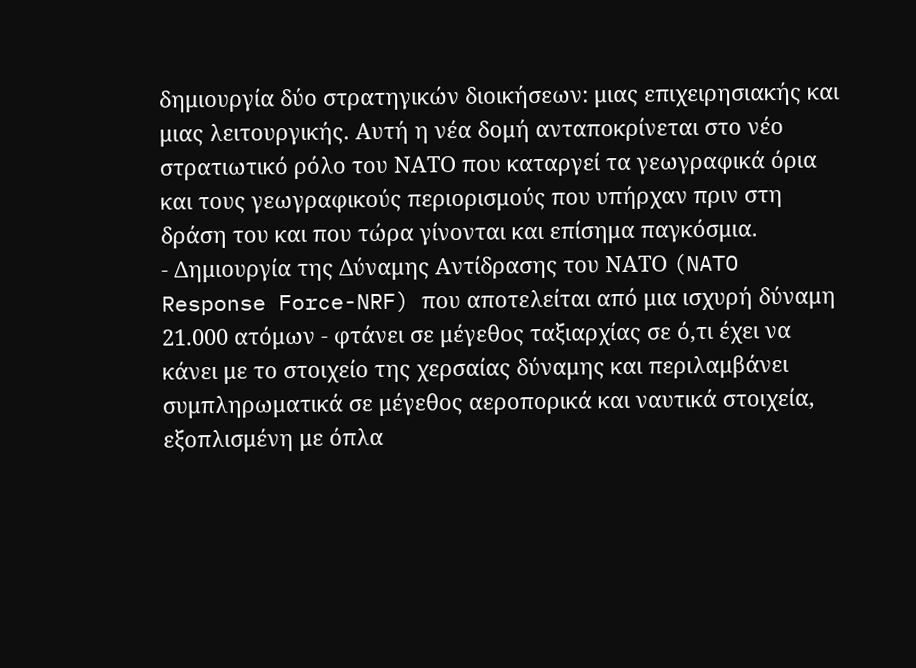δημιουργία δύο στρατηγικών διοικήσεων: μιας επιχειρησιακής και μιας λειτουργικής. Αυτή η νέα δομή ανταποκρίνεται στο νέο στρατιωτικό ρόλο του ΝΑΤΟ που καταργεί τα γεωγραφικά όρια και τους γεωγραφικούς περιορισμούς που υπήρχαν πριν στη δράση του και που τώρα γίνονται και επίσημα παγκόσμια.
- Δημιουργία της Δύναμης Αντίδρασης του ΝΑΤΟ (NATO Response Force-NRF) που αποτελείται από μια ισχυρή δύναμη 21.000 ατόμων - φτάνει σε μέγεθος ταξιαρχίας σε ό,τι έχει να κάνει με το στοιχείο της χερσαίας δύναμης και περιλαμβάνει συμπληρωματικά σε μέγεθος αεροπορικά και ναυτικά στοιχεία, εξοπλισμένη με όπλα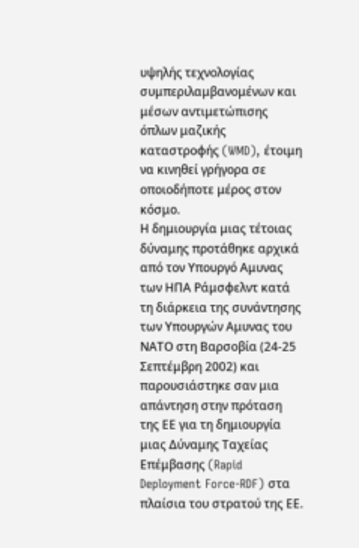υψηλής τεχνολογίας συμπεριλαμβανομένων και μέσων αντιμετώπισης όπλων μαζικής καταστροφής (WMD), έτοιμη να κινηθεί γρήγορα σε οποιοδήποτε μέρος στον κόσμο.
Η δημιουργία μιας τέτοιας δύναμης προτάθηκε αρχικά από τον Υπουργό Αμυνας των ΗΠΑ Ράμσφελντ κατά τη διάρκεια της συνάντησης των Υπουργών Αμυνας του ΝΑΤΟ στη Βαρσοβία (24-25 Σεπτέμβρη 2002) και παρουσιάστηκε σαν μια απάντηση στην πρόταση της ΕΕ για τη δημιουργία μιας Δύναμης Ταχείας Επέμβασης (Rapid Deployment Force-RDF) στα πλαίσια του στρατού της ΕΕ.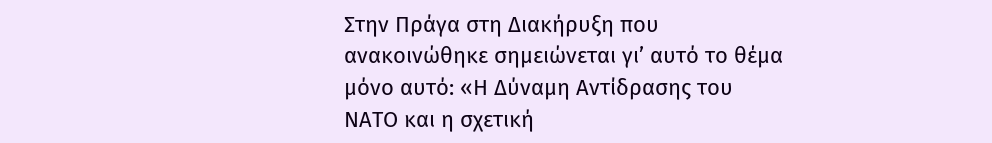Στην Πράγα στη Διακήρυξη που ανακοινώθηκε σημειώνεται γι’ αυτό το θέμα μόνο αυτό: «Η Δύναμη Αντίδρασης του ΝΑΤΟ και η σχετική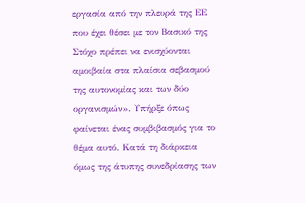εργασία από την πλευρά της ΕΕ που έχει θέσει με τον Βασικό της Στόχο πρέπει να ενισχύονται αμοιβαία στα πλαίσια σεβασμού της αυτονομίας και των δύο οργανισμών». Υπήρξε όπως φαίνεται ένας συμβιβασμός για το θέμα αυτό. Κατά τη διάρκεια όμως της άτυπης συνεδρίασης των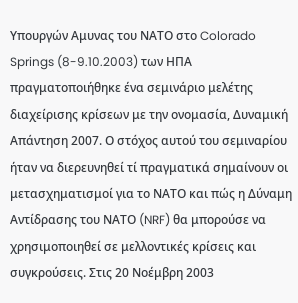Υπουργών Αμυνας του ΝΑΤΟ στο Colorado Springs (8-9.10.2003) των ΗΠΑ πραγματοποιήθηκε ένα σεμινάριο μελέτης διαχείρισης κρίσεων με την ονομασία, Δυναμική Απάντηση 2007. Ο στόχος αυτού του σεμιναρίου ήταν να διερευνηθεί τί πραγματικά σημαίνουν οι μετασχηματισμοί για το ΝΑΤΟ και πώς η Δύναμη Αντίδρασης του ΝΑΤΟ (NRF) θα μπορούσε να χρησιμοποιηθεί σε μελλοντικές κρίσεις και συγκρούσεις. Στις 20 Νοέμβρη 2003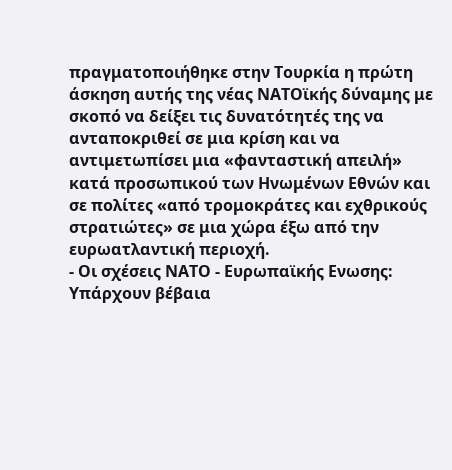πραγματοποιήθηκε στην Τουρκία η πρώτη άσκηση αυτής της νέας ΝΑΤΟϊκής δύναμης με σκοπό να δείξει τις δυνατότητές της να ανταποκριθεί σε μια κρίση και να αντιμετωπίσει μια «φανταστική απειλή» κατά προσωπικού των Ηνωμένων Εθνών και σε πολίτες «από τρομοκράτες και εχθρικούς στρατιώτες» σε μια χώρα έξω από την ευρωατλαντική περιοχή.
- Οι σχέσεις ΝΑΤΟ - Ευρωπαϊκής Ενωσης: Υπάρχουν βέβαια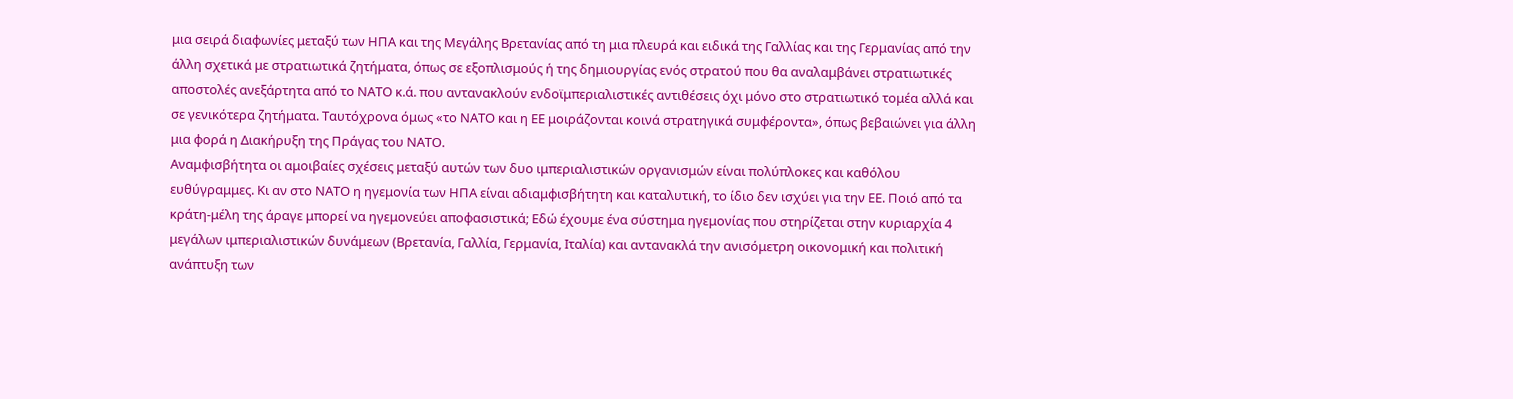μια σειρά διαφωνίες μεταξύ των ΗΠΑ και της Μεγάλης Βρετανίας από τη μια πλευρά και ειδικά της Γαλλίας και της Γερμανίας από την άλλη σχετικά με στρατιωτικά ζητήματα, όπως σε εξοπλισμούς ή της δημιουργίας ενός στρατού που θα αναλαμβάνει στρατιωτικές αποστολές ανεξάρτητα από το ΝΑΤΟ κ.ά. που αντανακλούν ενδοϊμπεριαλιστικές αντιθέσεις όχι μόνο στο στρατιωτικό τομέα αλλά και σε γενικότερα ζητήματα. Ταυτόχρονα όμως «το ΝΑΤΟ και η ΕΕ μοιράζονται κοινά στρατηγικά συμφέροντα», όπως βεβαιώνει για άλλη μια φορά η Διακήρυξη της Πράγας του ΝΑΤΟ.
Αναμφισβήτητα οι αμοιβαίες σχέσεις μεταξύ αυτών των δυο ιμπεριαλιστικών οργανισμών είναι πολύπλοκες και καθόλου ευθύγραμμες. Κι αν στο ΝΑΤΟ η ηγεμονία των ΗΠΑ είναι αδιαμφισβήτητη και καταλυτική, το ίδιο δεν ισχύει για την ΕΕ. Ποιό από τα κράτη-μέλη της άραγε μπορεί να ηγεμονεύει αποφασιστικά; Εδώ έχουμε ένα σύστημα ηγεμονίας που στηρίζεται στην κυριαρχία 4 μεγάλων ιμπεριαλιστικών δυνάμεων (Βρετανία, Γαλλία, Γερμανία, Ιταλία) και αντανακλά την ανισόμετρη οικονομική και πολιτική ανάπτυξη των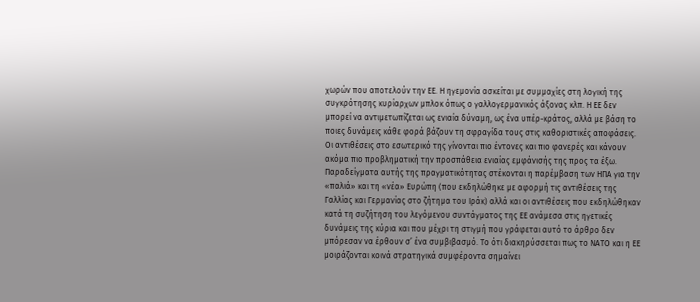χωρών που αποτελούν την ΕΕ. Η ηγεμονία ασκείται με συμμαχίες στη λογική της συγκρότησης κυρίαρχων μπλοκ όπως ο γαλλογερμανικός άξονας κλπ. Η ΕΕ δεν μπορεί να αντιμετωπίζεται ως ενιαία δύναμη, ως ένα υπέρ-κράτος, αλλά με βάση το ποιες δυνάμεις κάθε φορά βάζουν τη σφραγίδα τους στις καθοριστικές αποφάσεις. Οι αντιθέσεις στο εσωτερικό της γίνονται πιο έντονες και πιο φανερές και κάνουν ακόμα πιο προβληματική την προσπάθεια ενιαίας εμφάνισής της προς τα έξω. Παραδείγματα αυτής της πραγματικότητας στέκονται η παρέμβαση των ΗΠΑ για την «παλιά» και τη «νέα» Ευρώπη (που εκδηλώθηκε με αφορμή τις αντιθέσεις της Γαλλίας και Γερμανίας στο ζήτημα του Ιράκ) αλλά και οι αντιθέσεις που εκδηλώθηκαν κατά τη συζήτηση του λεγόμενου συντάγματος της ΕΕ ανάμεσα στις ηγετικές δυνάμεις της κύρια και που μέχρι τη στιγμή που γράφεται αυτό το άρθρο δεν μπόρεσαν να έρθουν σ’ ένα συμβιβασμό. Το ότι διακηρύσσεται πως το ΝΑΤΟ και η ΕΕ μοιράζονται κοινά στρατηγικά συμφέροντα σημαίνει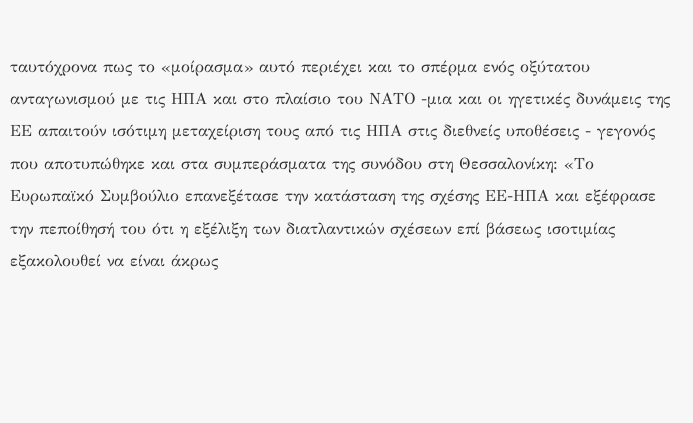ταυτόχρονα πως το «μοίρασμα» αυτό περιέχει και το σπέρμα ενός οξύτατου ανταγωνισμού με τις ΗΠΑ και στο πλαίσιο του ΝΑΤΟ -μια και οι ηγετικές δυνάμεις της ΕΕ απαιτούν ισότιμη μεταχείριση τους από τις ΗΠΑ στις διεθνείς υποθέσεις - γεγονός που αποτυπώθηκε και στα συμπεράσματα της συνόδου στη Θεσσαλονίκη: «Το Ευρωπαϊκό Συμβούλιο επανεξέτασε την κατάσταση της σχέσης ΕΕ-ΗΠΑ και εξέφρασε την πεποίθησή του ότι η εξέλιξη των διατλαντικών σχέσεων επί βάσεως ισοτιμίας εξακολουθεί να είναι άκρως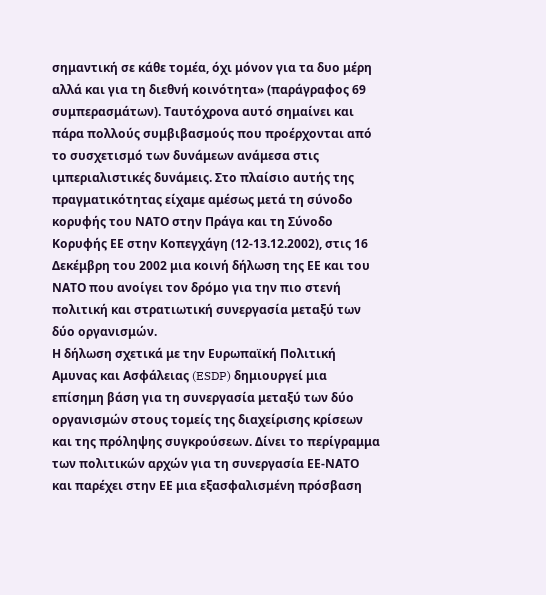σημαντική σε κάθε τομέα, όχι μόνον για τα δυο μέρη αλλά και για τη διεθνή κοινότητα» (παράγραφος 69 συμπερασμάτων). Ταυτόχρονα αυτό σημαίνει και πάρα πολλούς συμβιβασμούς που προέρχονται από το συσχετισμό των δυνάμεων ανάμεσα στις ιμπεριαλιστικές δυνάμεις. Στο πλαίσιο αυτής της πραγματικότητας είχαμε αμέσως μετά τη σύνοδο κορυφής του ΝΑΤΟ στην Πράγα και τη Σύνοδο Κορυφής ΕΕ στην Κοπεγχάγη (12-13.12.2002), στις 16 Δεκέμβρη του 2002 μια κοινή δήλωση της ΕΕ και του ΝΑΤΟ που ανοίγει τον δρόμο για την πιο στενή πολιτική και στρατιωτική συνεργασία μεταξύ των δύο οργανισμών.
Η δήλωση σχετικά με την Ευρωπαϊκή Πολιτική Αμυνας και Ασφάλειας (ESDP) δημιουργεί μια επίσημη βάση για τη συνεργασία μεταξύ των δύο οργανισμών στους τομείς της διαχείρισης κρίσεων και της πρόληψης συγκρούσεων. Δίνει το περίγραμμα των πολιτικών αρχών για τη συνεργασία ΕΕ-ΝΑΤΟ και παρέχει στην ΕΕ μια εξασφαλισμένη πρόσβαση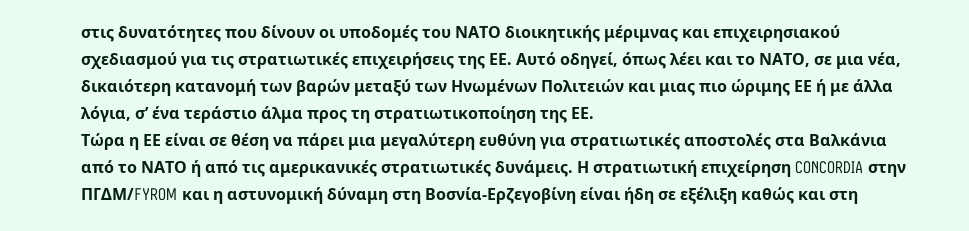στις δυνατότητες που δίνουν οι υποδομές του ΝΑΤΟ διοικητικής μέριμνας και επιχειρησιακού σχεδιασμού για τις στρατιωτικές επιχειρήσεις της ΕΕ. Αυτό οδηγεί, όπως λέει και το ΝΑΤΟ, σε μια νέα, δικαιότερη κατανομή των βαρών μεταξύ των Ηνωμένων Πολιτειών και μιας πιο ώριμης ΕΕ ή με άλλα λόγια, σ’ ένα τεράστιο άλμα προς τη στρατιωτικοποίηση της ΕΕ.
Τώρα η ΕΕ είναι σε θέση να πάρει μια μεγαλύτερη ευθύνη για στρατιωτικές αποστολές στα Βαλκάνια από το ΝΑΤΟ ή από τις αμερικανικές στρατιωτικές δυνάμεις. Η στρατιωτική επιχείρηση CONCORDIA στην ΠΓΔΜ/FYROM και η αστυνομική δύναμη στη Βοσνία-Ερζεγοβίνη είναι ήδη σε εξέλιξη καθώς και στη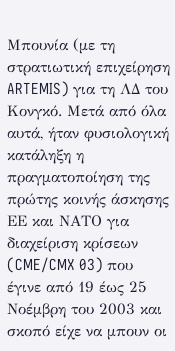Μπουνία (με τη στρατιωτική επιχείρηση ARTEMIS) για τη ΛΔ του Κονγκό. Μετά από όλα αυτά, ήταν φυσιολογική κατάληξη η πραγματοποίηση της πρώτης κοινής άσκησης ΕΕ και ΝΑΤΟ για διαχείριση κρίσεων (CME/CMX 03) που έγινε από 19 έως 25 Νοέμβρη του 2003 και σκοπό είχε να μπουν οι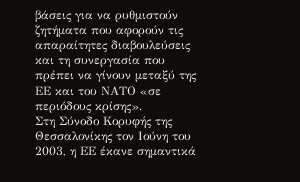βάσεις για να ρυθμιστούν ζητήματα που αφορούν τις απαραίτητες διαβουλεύσεις και τη συνεργασία που πρέπει να γίνουν μεταξύ της ΕΕ και του ΝΑΤΟ «σε περιόδους κρίσης».
Στη Σύνοδο Κορυφής της Θεσσαλονίκης τον Ιούνη του 2003, η ΕΕ έκανε σημαντικά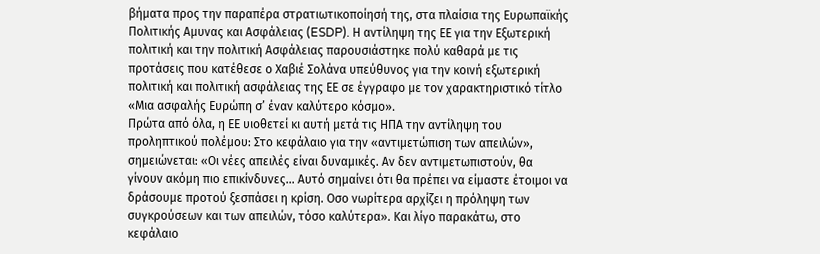βήματα προς την παραπέρα στρατιωτικοποίησή της, στα πλαίσια της Ευρωπαϊκής Πολιτικής Αμυνας και Ασφάλειας (ESDP). Η αντίληψη της ΕΕ για την Εξωτερική πολιτική και την πολιτική Ασφάλειας παρουσιάστηκε πολύ καθαρά με τις προτάσεις που κατέθεσε ο Χαβιέ Σολάνα υπεύθυνος για την κοινή εξωτερική πολιτική και πολιτική ασφάλειας της ΕΕ σε έγγραφο με τον χαρακτηριστικό τίτλο «Μια ασφαλής Ευρώπη σ’ έναν καλύτερο κόσμο».
Πρώτα από όλα, η ΕΕ υιοθετεί κι αυτή μετά τις ΗΠΑ την αντίληψη του προληπτικού πολέμου: Στο κεφάλαιο για την «αντιμετώπιση των απειλών», σημειώνεται: «Οι νέες απειλές είναι δυναμικές. Αν δεν αντιμετωπιστούν, θα γίνουν ακόμη πιο επικίνδυνες... Αυτό σημαίνει ότι θα πρέπει να είμαστε έτοιμοι να δράσουμε προτού ξεσπάσει η κρίση. Οσο νωρίτερα αρχίζει η πρόληψη των συγκρούσεων και των απειλών, τόσο καλύτερα». Και λίγο παρακάτω, στο κεφάλαιο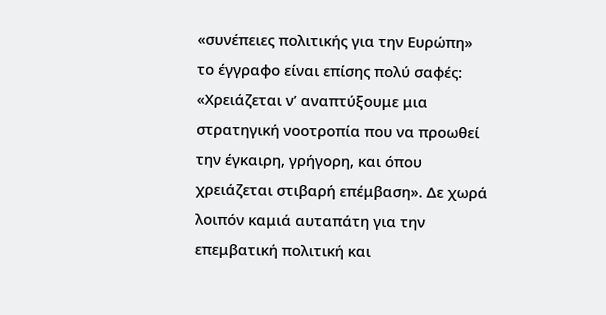«συνέπειες πολιτικής για την Ευρώπη» το έγγραφο είναι επίσης πολύ σαφές: «Χρειάζεται ν’ αναπτύξουμε μια στρατηγική νοοτροπία που να προωθεί την έγκαιρη, γρήγορη, και όπου χρειάζεται στιβαρή επέμβαση». Δε χωρά λοιπόν καμιά αυταπάτη για την επεμβατική πολιτική και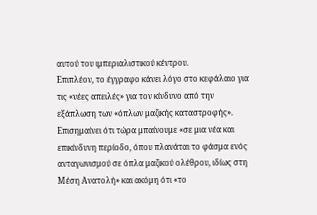αυτού του ιμπεριαλιστικού κέντρου.
Επιπλέον, το έγγραφο κάνει λόγο στο κεφάλαιο για τις «νέες απειλές» για τον κίνδυνο από την εξάπλωση των «όπλων μαζικής καταστροφής». Επισημαίνει ότι τώρα μπαίνουμε «σε μια νέα και επικίνδυνη περίοδο, όπου πλανάται το φάσμα ενός ανταγωνισμού σε όπλα μαζικού ολέθρου, ιδίως στη Μέση Ανατολή» και ακόμη ότι «το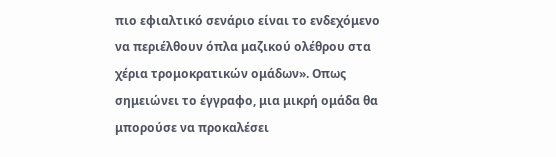πιο εφιαλτικό σενάριο είναι το ενδεχόμενο να περιέλθουν όπλα μαζικού ολέθρου στα χέρια τρομοκρατικών ομάδων». Οπως σημειώνει το έγγραφο, μια μικρή ομάδα θα μπορούσε να προκαλέσει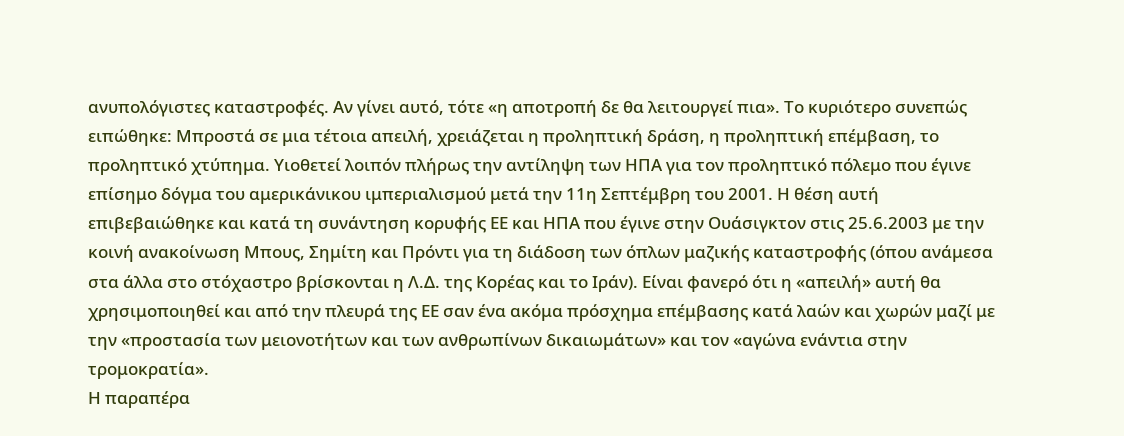ανυπολόγιστες καταστροφές. Αν γίνει αυτό, τότε «η αποτροπή δε θα λειτουργεί πια». Το κυριότερο συνεπώς ειπώθηκε: Μπροστά σε μια τέτοια απειλή, χρειάζεται η προληπτική δράση, η προληπτική επέμβαση, το προληπτικό χτύπημα. Υιοθετεί λοιπόν πλήρως την αντίληψη των ΗΠΑ για τον προληπτικό πόλεμο που έγινε επίσημο δόγμα του αμερικάνικου ιμπεριαλισμού μετά την 11η Σεπτέμβρη του 2001. Η θέση αυτή επιβεβαιώθηκε και κατά τη συνάντηση κορυφής ΕΕ και ΗΠΑ που έγινε στην Ουάσιγκτον στις 25.6.2003 με την κοινή ανακοίνωση Μπους, Σημίτη και Πρόντι για τη διάδοση των όπλων μαζικής καταστροφής (όπου ανάμεσα στα άλλα στο στόχαστρο βρίσκονται η Λ.Δ. της Κορέας και το Ιράν). Είναι φανερό ότι η «απειλή» αυτή θα χρησιμοποιηθεί και από την πλευρά της ΕΕ σαν ένα ακόμα πρόσχημα επέμβασης κατά λαών και χωρών μαζί με την «προστασία των μειονοτήτων και των ανθρωπίνων δικαιωμάτων» και τον «αγώνα ενάντια στην τρομοκρατία».
Η παραπέρα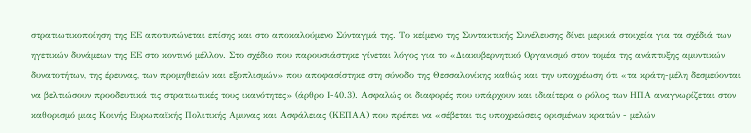στρατιωτικοποίηση της ΕΕ αποτυπώνεται επίσης και στο αποκαλούμενο Σύνταγμά της. Το κείμενο της Συντακτικής Συνέλευσης δίνει μερικά στοιχεία για τα σχέδιά των ηγετικών δυνάμεων της ΕΕ στο κοντινό μέλλον. Στο σχέδιο που παρουσιάστηκε γίνεται λόγος για το «Διακυβερνητικό Οργανισμό στον τομέα της ανάπτυξης αμυντικών δυνατοτήτων, της έρευνας, των προμηθειών και εξοπλισμών» που αποφασίστηκε στη σύνοδο της Θεσσαλονίκης καθώς και την υποχρέωση ότι «τα κράτη-μέλη δεσμεύονται να βελτιώσουν προοδευτικά τις στρατιωτικές τους ικανότητες» (άρθρο Ι-40.3). Ασφαλώς οι διαφορές που υπάρχουν και ιδιαίτερα ο ρόλος των ΗΠΑ αναγνωρίζεται στον καθορισμό μιας Κοινής Ευρωπαϊκής Πολιτικής Αμυνας και Ασφάλειας (ΚΕΠΑΑ) που πρέπει να «σέβεται τις υποχρεώσεις ορισμένων κρατών - μελών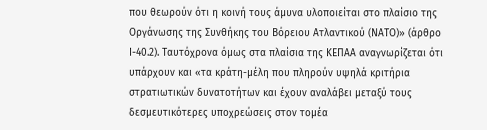που θεωρούν ότι η κοινή τους άμυνα υλοποιείται στο πλαίσιο της Οργάνωσης της Συνθήκης του Βόρειου Ατλαντικού (ΝΑΤΟ)» (άρθρο Ι-40.2). Ταυτόχρονα όμως στα πλαίσια της ΚΕΠΑΑ αναγνωρίζεται ότι υπάρχουν και «τα κράτη-μέλη που πληρούν υψηλά κριτήρια στρατιωτικών δυνατοτήτων και έχουν αναλάβει μεταξύ τους δεσμευτικότερες υποχρεώσεις στον τομέα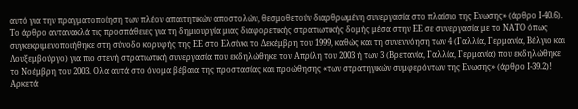αυτό για την πραγματοποίηση των πλέον απαιτητικών αποστολών, θεσμοθετούν διαρθρωμένη συνεργασία στο πλαίσιο της Ενωσης» (άρθρο Ι-40.6). Το άρθρο αντανακλά τις προσπάθειες για τη δημιουργία μιας διαφορετικής στρατιωτικής δομής μέσα στην ΕΕ σε συνεργασία με το ΝΑΤΟ όπως συγκεκριμενοποιήθηκε στη σύνοδο κορυφής της ΕΕ στο Ελσίνκι το Δεκέμβρη του 1999, καθώς και τη συνεννόηση των 4 (Γαλλία, Γερμανία, Βέλγιο και Λουξεμβούργο) για πιο στενή στρατιωτική συνεργασία που εκδηλώθηκε τον Απρίλη του 2003 ή των 3 (Βρετανία, Γαλλία, Γερμανία) που εκδηλώθηκε το Νοέμβρη του 2003. Ολα αυτά στο όνομα βέβαια της προστασίας και προώθησης «των στρατηγικών συμφερόντων της Ενωσης» (άρθρο Ι-39.2)! Αρκετά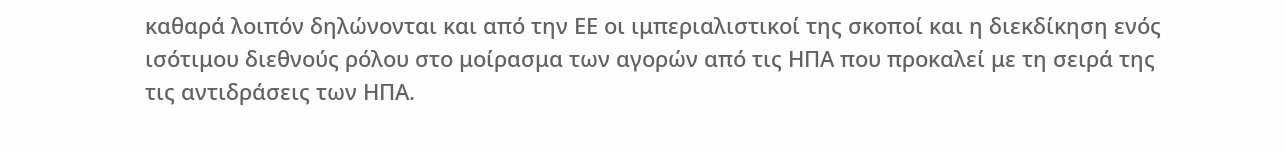καθαρά λοιπόν δηλώνονται και από την ΕΕ οι ιμπεριαλιστικοί της σκοποί και η διεκδίκηση ενός ισότιμου διεθνούς ρόλου στο μοίρασμα των αγορών από τις ΗΠΑ που προκαλεί με τη σειρά της τις αντιδράσεις των ΗΠΑ.